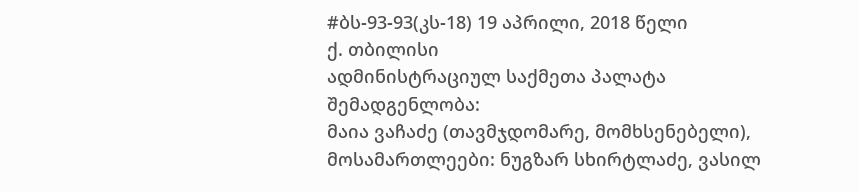#ბს-93-93(კს-18) 19 აპრილი, 2018 წელი
ქ. თბილისი
ადმინისტრაციულ საქმეთა პალატა
შემადგენლობა:
მაია ვაჩაძე (თავმჯდომარე, მომხსენებელი),
მოსამართლეები: ნუგზარ სხირტლაძე, ვასილ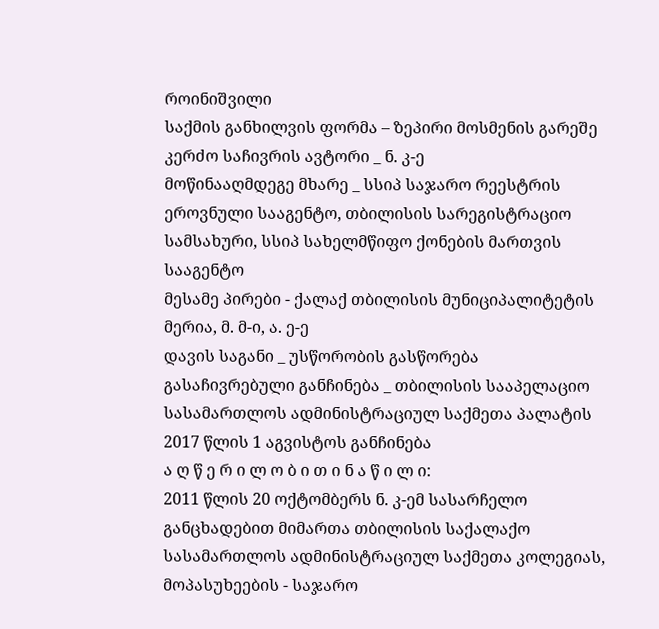როინიშვილი
საქმის განხილვის ფორმა – ზეპირი მოსმენის გარეშე
კერძო საჩივრის ავტორი _ ნ. კ-ე
მოწინააღმდეგე მხარე _ სსიპ საჯარო რეესტრის ეროვნული სააგენტო, თბილისის სარეგისტრაციო სამსახური, სსიპ სახელმწიფო ქონების მართვის სააგენტო
მესამე პირები - ქალაქ თბილისის მუნიციპალიტეტის მერია, მ. მ-ი, ა. ე-ე
დავის საგანი _ უსწორობის გასწორება
გასაჩივრებული განჩინება _ თბილისის სააპელაციო სასამართლოს ადმინისტრაციულ საქმეთა პალატის 2017 წლის 1 აგვისტოს განჩინება
ა ღ წ ე რ ი ლ ო ბ ი თ ი ნ ა წ ი ლ ი:
2011 წლის 20 ოქტომბერს ნ. კ-ემ სასარჩელო განცხადებით მიმართა თბილისის საქალაქო სასამართლოს ადმინისტრაციულ საქმეთა კოლეგიას, მოპასუხეების - საჯარო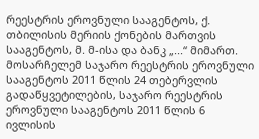რეესტრის ეროვნული სააგენტოს, ქ. თბილისის მერიის ქონების მართვის სააგენტოს, მ. მ-ისა და ბანკ „...“ მიმართ.
მოსარჩელემ საჯარო რეესტრის ეროვნული სააგენტოს 2011 წლის 24 თებერვლის გადაწყვეტილების, საჯარო რეესტრის ეროვნული სააგენტოს 2011 წლის 6 ივლისის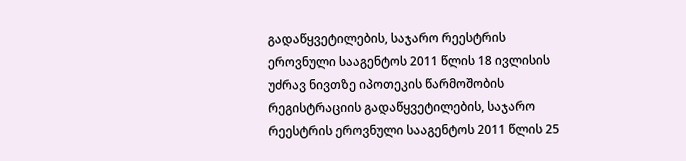გადაწყვეტილების, საჯარო რეესტრის ეროვნული სააგენტოს 2011 წლის 18 ივლისის უძრავ ნივთზე იპოთეკის წარმოშობის რეგისტრაციის გადაწყვეტილების, საჯარო რეესტრის ეროვნული სააგენტოს 2011 წლის 25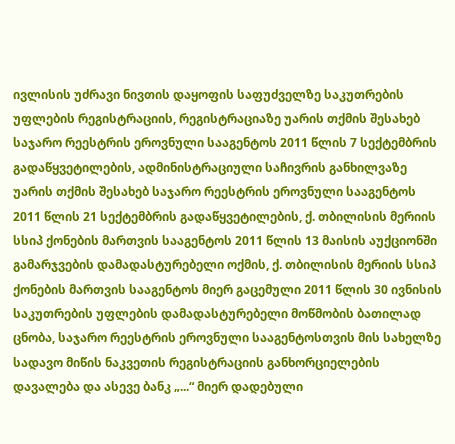ივლისის უძრავი ნივთის დაყოფის საფუძველზე საკუთრების უფლების რეგისტრაციის, რეგისტრაციაზე უარის თქმის შესახებ საჯარო რეესტრის ეროვნული სააგენტოს 2011 წლის 7 სექტემბრის გადაწყვეტილების, ადმინისტრაციული საჩივრის განხილვაზე უარის თქმის შესახებ საჯარო რეესტრის ეროვნული სააგენტოს 2011 წლის 21 სექტემბრის გადაწყვეტილების, ქ. თბილისის მერიის სსიპ ქონების მართვის სააგენტოს 2011 წლის 13 მაისის აუქციონში გამარჯვების დამადასტურებელი ოქმის, ქ. თბილისის მერიის სსიპ ქონების მართვის სააგენტოს მიერ გაცემული 2011 წლის 30 ივნისის საკუთრების უფლების დამადასტურებელი მოწმობის ბათილად ცნობა, საჯარო რეესტრის ეროვნული სააგენტოსთვის მის სახელზე სადავო მიწის ნაკვეთის რეგისტრაციის განხორციელების დავალება და ასევე ბანკ „...“ მიერ დადებული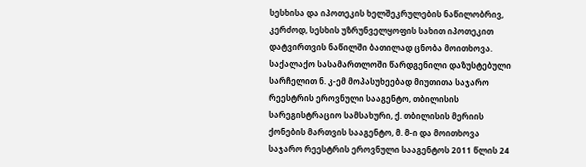სესხისა და იპოთეკის ხელშეკრულების ნაწილობრივ, კერძოდ, სესხის უზრუნველყოფის სახით იპოთეკით დატვირთვის ნაწილში ბათილად ცნობა მოითხოვა.
საქალაქო სასამართლოში წარდგენილი დაზუსტებული სარჩელით ნ. კ-ემ მოპასუხეებად მიუთითა საჯარო რეესტრის ეროვნული სააგენტო, თბილისის სარეგისტრაციო სამსახური, ქ. თბილისის მერიის ქონების მართვის სააგენტო, მ. მ-ი და მოითხოვა საჯარო რეესტრის ეროვნული სააგენტოს 2011 წლის 24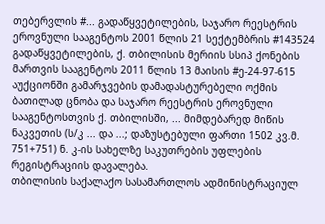თებერვლის #... გადაწყვეტილების, საჯარო რეესტრის ეროვნული სააგენტოს 2001 წლის 21 სექტემბრის #143524 გადაწყვეტილების, ქ. თბილისის მერიის სსიპ ქონების მართვის სააგენტოს 2011 წლის 13 მაისის #ე-24-97-615 აუქციონში გამარჯვების დამადასტურებელი ოქმის ბათილად ცნობა და საჯარო რეესტრის ეროვნული სააგენტოსთვის ქ. თბილისში, ... მიმდებარედ მიწის ნაკვეთის (ს/კ ... და ...; დაზუსტებული ფართი 1502 კვ.მ. 751+751) ნ. კ-ის სახელზე საკუთრების უფლების რეგისტრაციის დავალება.
თბილისის საქალაქო სასამართლოს ადმინისტრაციულ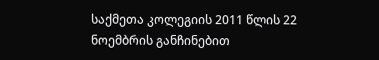საქმეთა კოლეგიის 2011 წლის 22 ნოემბრის განჩინებით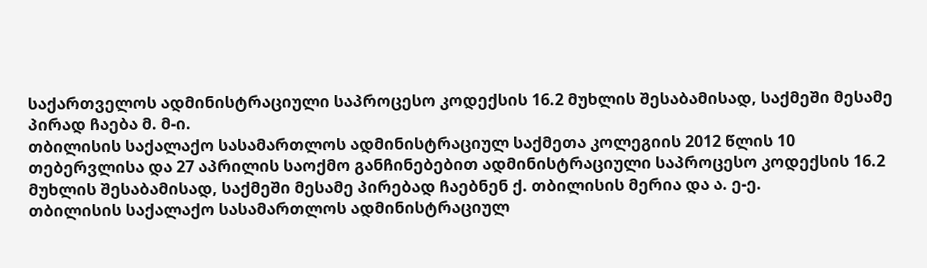საქართველოს ადმინისტრაციული საპროცესო კოდექსის 16.2 მუხლის შესაბამისად, საქმეში მესამე პირად ჩაება მ. მ-ი.
თბილისის საქალაქო სასამართლოს ადმინისტრაციულ საქმეთა კოლეგიის 2012 წლის 10 თებერვლისა და 27 აპრილის საოქმო განჩინებებით ადმინისტრაციული საპროცესო კოდექსის 16.2 მუხლის შესაბამისად, საქმეში მესამე პირებად ჩაებნენ ქ. თბილისის მერია და ა. ე-ე.
თბილისის საქალაქო სასამართლოს ადმინისტრაციულ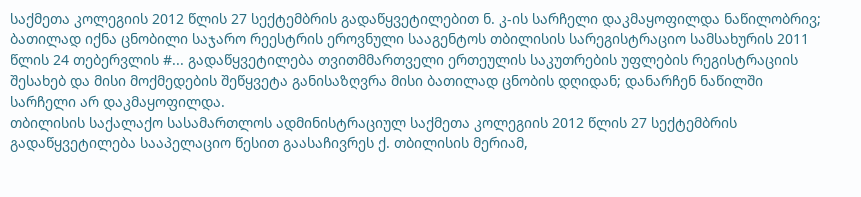საქმეთა კოლეგიის 2012 წლის 27 სექტემბრის გადაწყვეტილებით ნ. კ-ის სარჩელი დაკმაყოფილდა ნაწილობრივ; ბათილად იქნა ცნობილი საჯარო რეესტრის ეროვნული სააგენტოს თბილისის სარეგისტრაციო სამსახურის 2011 წლის 24 თებერვლის #... გადაწყვეტილება თვითმმართველი ერთეულის საკუთრების უფლების რეგისტრაციის შესახებ და მისი მოქმედების შეწყვეტა განისაზღვრა მისი ბათილად ცნობის დღიდან; დანარჩენ ნაწილში სარჩელი არ დაკმაყოფილდა.
თბილისის საქალაქო სასამართლოს ადმინისტრაციულ საქმეთა კოლეგიის 2012 წლის 27 სექტემბრის გადაწყვეტილება სააპელაციო წესით გაასაჩივრეს ქ. თბილისის მერიამ,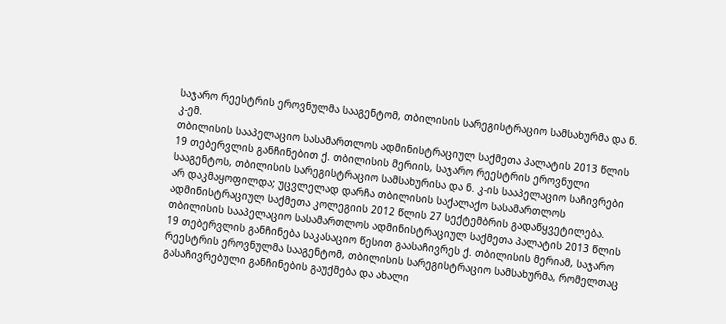საჯარო რეესტრის ეროვნულმა სააგენტომ, თბილისის სარეგისტრაციო სამსახურმა და ნ. კ-ემ.
თბილისის სააპელაციო სასამართლოს ადმინისტრაციულ საქმეთა პალატის 2013 წლის 19 თებერვლის განჩინებით ქ. თბილისის მერიის, საჯარო რეესტრის ეროვნული სააგენტოს, თბილისის სარეგისტრაციო სამსახურისა და ნ. კ-ის სააპელაციო საჩივრები არ დაკმაყოფილდა; უცვლელად დარჩა თბილისის საქალაქო სასამართლოს ადმინისტრაციულ საქმეთა კოლეგიის 2012 წლის 27 სექტემბრის გადაწყვეტილება.
თბილისის სააპელაციო სასამართლოს ადმინისტრაციულ საქმეთა პალატის 2013 წლის 19 თებერვლის განჩინება საკასაციო წესით გაასაჩივრეს ქ. თბილისის მერიამ, საჯარო რეესტრის ეროვნულმა სააგენტომ, თბილისის სარეგისტრაციო სამსახურმა, რომელთაც გასაჩივრებული განჩინების გაუქმება და ახალი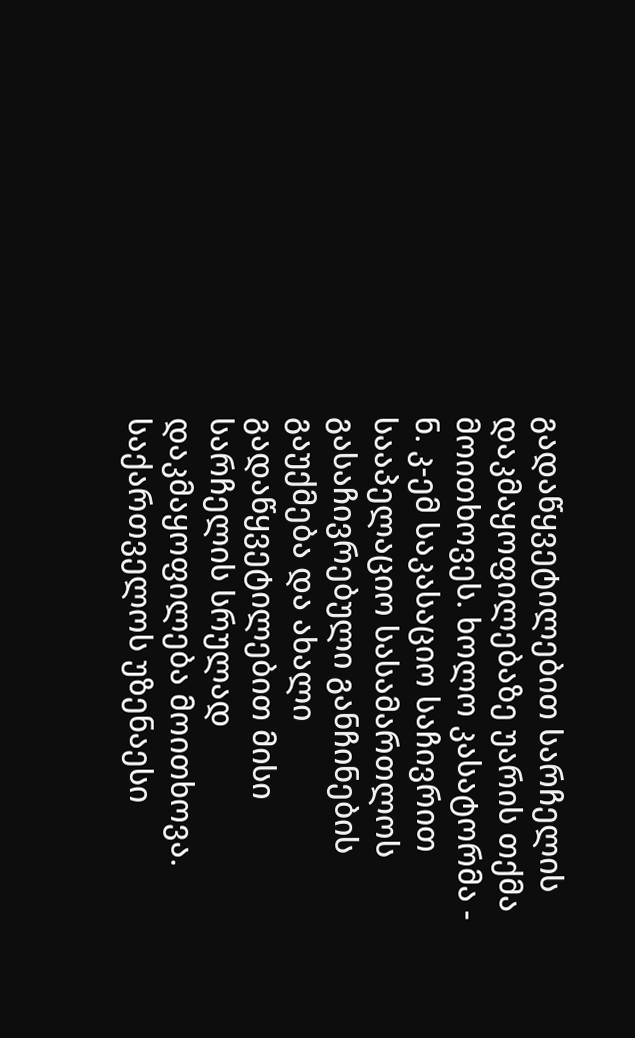გადაწყვეტილებით სარჩელის დაკმაყოფილებაზე უარის თქმა მოითხოვეს. ხოლო კასატორმა - ნ. კ-ემ საკასაციო საჩივრით სააპელაციო სასამართლოს გასაჩივრებული განჩინების გაუქმება და ახალი გადაწყვეტილებით მისი სარჩელის სრულად დაკმაყოფილება მოითხოვა.
საქართველოს უზენაესი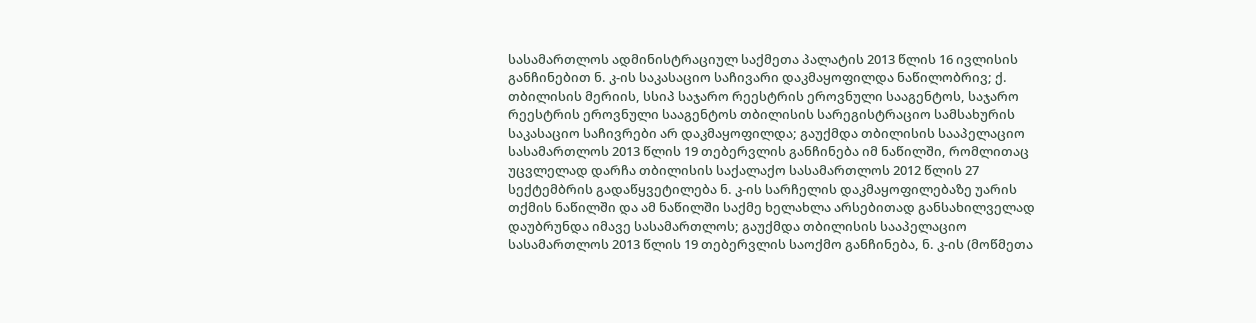სასამართლოს ადმინისტრაციულ საქმეთა პალატის 2013 წლის 16 ივლისის განჩინებით ნ. კ-ის საკასაციო საჩივარი დაკმაყოფილდა ნაწილობრივ; ქ. თბილისის მერიის, სსიპ საჯარო რეესტრის ეროვნული სააგენტოს, საჯარო რეესტრის ეროვნული სააგენტოს თბილისის სარეგისტრაციო სამსახურის საკასაციო საჩივრები არ დაკმაყოფილდა; გაუქმდა თბილისის სააპელაციო სასამართლოს 2013 წლის 19 თებერვლის განჩინება იმ ნაწილში, რომლითაც უცვლელად დარჩა თბილისის საქალაქო სასამართლოს 2012 წლის 27 სექტემბრის გადაწყვეტილება ნ. კ-ის სარჩელის დაკმაყოფილებაზე უარის თქმის ნაწილში და ამ ნაწილში საქმე ხელახლა არსებითად განსახილველად დაუბრუნდა იმავე სასამართლოს; გაუქმდა თბილისის სააპელაციო სასამართლოს 2013 წლის 19 თებერვლის საოქმო განჩინება, ნ. კ-ის (მოწმეთა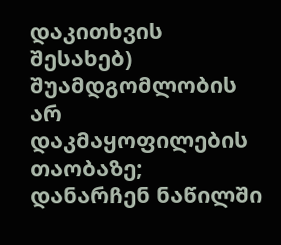დაკითხვის შესახებ) შუამდგომლობის არ დაკმაყოფილების თაობაზე; დანარჩენ ნაწილში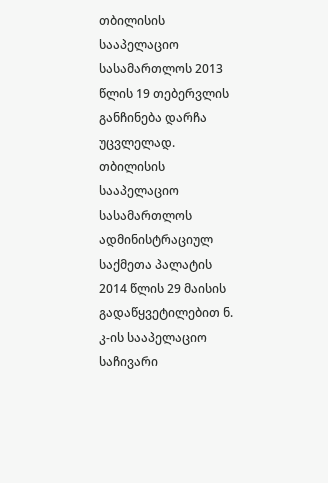თბილისის სააპელაციო სასამართლოს 2013 წლის 19 თებერვლის განჩინება დარჩა უცვლელად.
თბილისის სააპელაციო სასამართლოს ადმინისტრაციულ საქმეთა პალატის 2014 წლის 29 მაისის გადაწყვეტილებით ნ. კ-ის სააპელაციო საჩივარი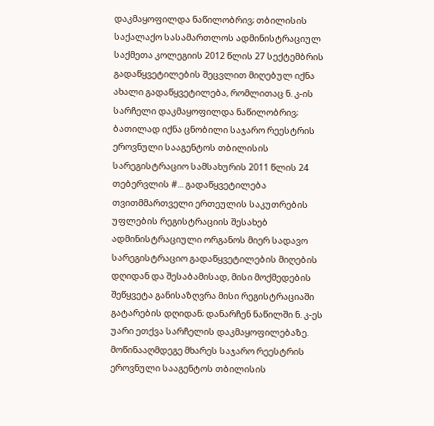დაკმაყოფილდა ნაწილობრივ; თბილისის საქალაქო სასამართლოს ადმინისტრაციულ საქმეთა კოლეგიის 2012 წლის 27 სექტემბრის გადაწყვეტილების შეცვლით მიღებულ იქნა ახალი გადაწყვეტილება, რომლითაც ნ. კ-ის სარჩელი დაკმაყოფილდა ნაწილობრივ; ბათილად იქნა ცნობილი საჯარო რეესტრის ეროვნული სააგენტოს თბილისის სარეგისტრაციო სამსახურის 2011 წლის 24 თებერვლის #... გადაწყვეტილება თვითმმართველი ერთეულის საკუთრების უფლების რეგისტრაციის შესახებ ადმინისტრაციული ორგანოს მიერ სადავო სარეგისტრაციო გადაწყვეტილების მიღების დღიდან და შესაბამისად, მისი მოქმედების შეწყვეტა განისაზღვრა მისი რეგისტრაციაში გატარების დღიდან; დანარჩენ ნაწილში ნ. კ-ეს უარი ეთქვა სარჩელის დაკმაყოფილებაზე. მოწინააღმდეგე მხარეს საჯარო რეესტრის ეროვნული სააგენტოს თბილისის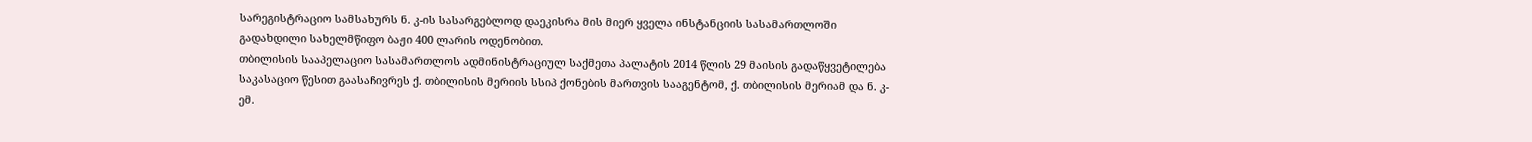სარეგისტრაციო სამსახურს ნ. კ-ის სასარგებლოდ დაეკისრა მის მიერ ყველა ინსტანციის სასამართლოში გადახდილი სახელმწიფო ბაჟი 400 ლარის ოდენობით.
თბილისის სააპელაციო სასამართლოს ადმინისტრაციულ საქმეთა პალატის 2014 წლის 29 მაისის გადაწყვეტილება საკასაციო წესით გაასაჩივრეს ქ. თბილისის მერიის სსიპ ქონების მართვის სააგენტომ, ქ. თბილისის მერიამ და ნ. კ-ემ.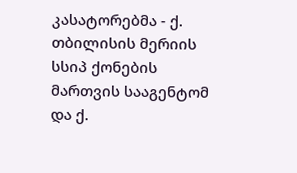კასატორებმა - ქ. თბილისის მერიის სსიპ ქონების მართვის სააგენტომ და ქ.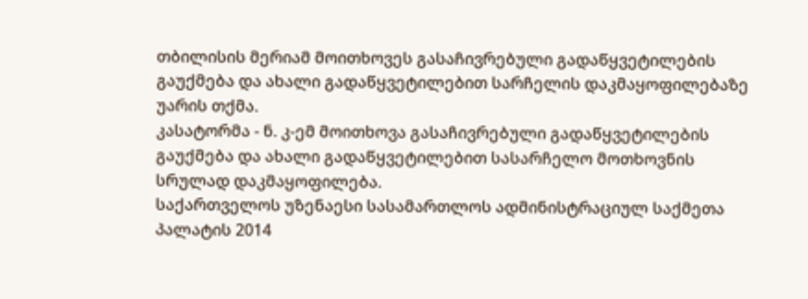თბილისის მერიამ მოითხოვეს გასაჩივრებული გადაწყვეტილების გაუქმება და ახალი გადაწყვეტილებით სარჩელის დაკმაყოფილებაზე უარის თქმა.
კასატორმა - ნ. კ-ემ მოითხოვა გასაჩივრებული გადაწყვეტილების გაუქმება და ახალი გადაწყვეტილებით სასარჩელო მოთხოვნის სრულად დაკმაყოფილება.
საქართველოს უზენაესი სასამართლოს ადმინისტრაციულ საქმეთა პალატის 2014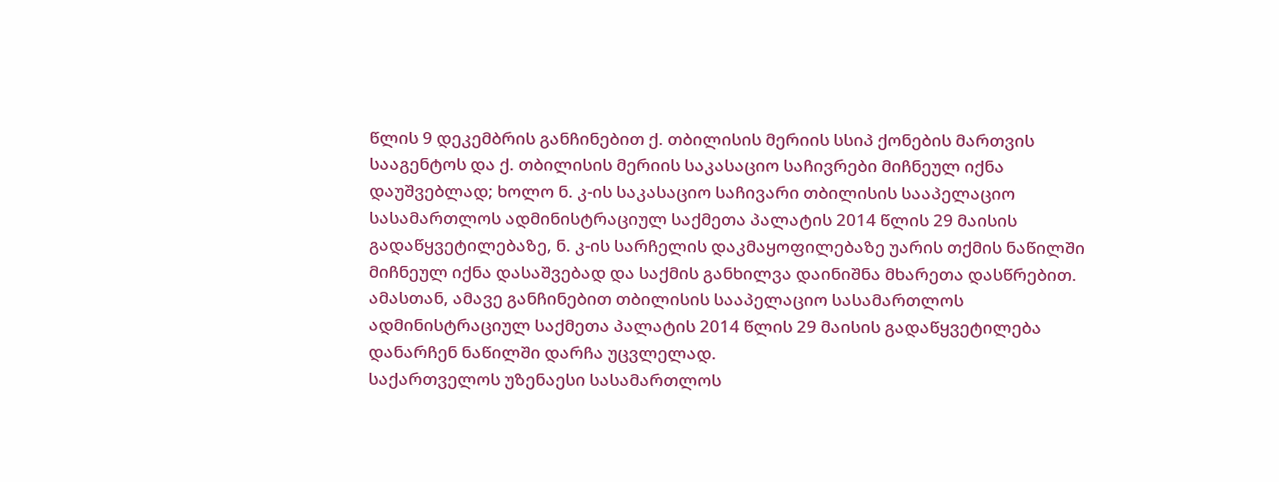წლის 9 დეკემბრის განჩინებით ქ. თბილისის მერიის სსიპ ქონების მართვის სააგენტოს და ქ. თბილისის მერიის საკასაციო საჩივრები მიჩნეულ იქნა დაუშვებლად; ხოლო ნ. კ-ის საკასაციო საჩივარი თბილისის სააპელაციო სასამართლოს ადმინისტრაციულ საქმეთა პალატის 2014 წლის 29 მაისის გადაწყვეტილებაზე, ნ. კ-ის სარჩელის დაკმაყოფილებაზე უარის თქმის ნაწილში მიჩნეულ იქნა დასაშვებად და საქმის განხილვა დაინიშნა მხარეთა დასწრებით. ამასთან, ამავე განჩინებით თბილისის სააპელაციო სასამართლოს ადმინისტრაციულ საქმეთა პალატის 2014 წლის 29 მაისის გადაწყვეტილება დანარჩენ ნაწილში დარჩა უცვლელად.
საქართველოს უზენაესი სასამართლოს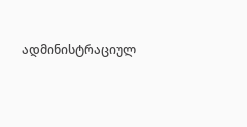ადმინისტრაციულ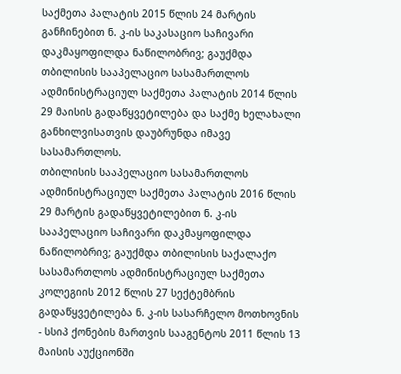საქმეთა პალატის 2015 წლის 24 მარტის განჩინებით ნ. კ-ის საკასაციო საჩივარი დაკმაყოფილდა ნაწილობრივ; გაუქმდა თბილისის სააპელაციო სასამართლოს ადმინისტრაციულ საქმეთა პალატის 2014 წლის 29 მაისის გადაწყვეტილება და საქმე ხელახალი განხილვისათვის დაუბრუნდა იმავე სასამართლოს.
თბილისის სააპელაციო სასამართლოს ადმინისტრაციულ საქმეთა პალატის 2016 წლის 29 მარტის გადაწყვეტილებით ნ. კ-ის სააპელაციო საჩივარი დაკმაყოფილდა ნაწილობრივ; გაუქმდა თბილისის საქალაქო სასამართლოს ადმინისტრაციულ საქმეთა კოლეგიის 2012 წლის 27 სექტემბრის გადაწყვეტილება ნ. კ-ის სასარჩელო მოთხოვნის - სსიპ ქონების მართვის სააგენტოს 2011 წლის 13 მაისის აუქციონში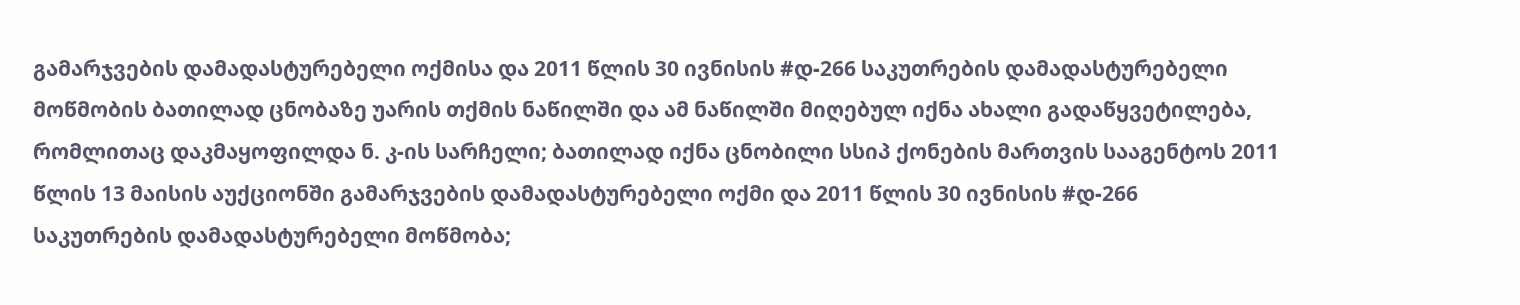გამარჯვების დამადასტურებელი ოქმისა და 2011 წლის 30 ივნისის #დ-266 საკუთრების დამადასტურებელი მოწმობის ბათილად ცნობაზე უარის თქმის ნაწილში და ამ ნაწილში მიღებულ იქნა ახალი გადაწყვეტილება, რომლითაც დაკმაყოფილდა ნ. კ-ის სარჩელი; ბათილად იქნა ცნობილი სსიპ ქონების მართვის სააგენტოს 2011 წლის 13 მაისის აუქციონში გამარჯვების დამადასტურებელი ოქმი და 2011 წლის 30 ივნისის #დ-266 საკუთრების დამადასტურებელი მოწმობა;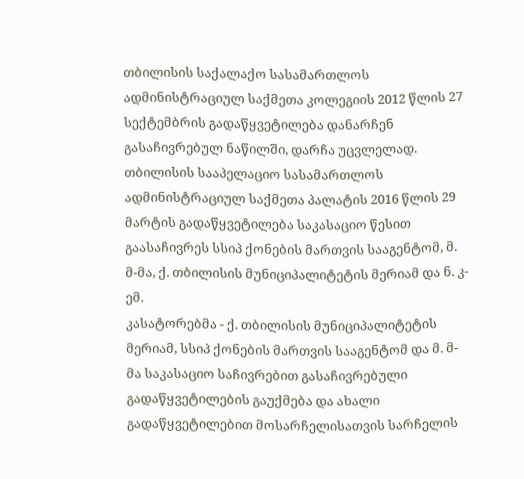თბილისის საქალაქო სასამართლოს ადმინისტრაციულ საქმეთა კოლეგიის 2012 წლის 27 სექტემბრის გადაწყვეტილება დანარჩენ გასაჩივრებულ ნაწილში, დარჩა უცვლელად.
თბილისის სააპელაციო სასამართლოს ადმინისტრაციულ საქმეთა პალატის 2016 წლის 29 მარტის გადაწყვეტილება საკასაციო წესით გაასაჩივრეს სსიპ ქონების მართვის სააგენტომ, მ. მ-მა, ქ. თბილისის მუნიციპალიტეტის მერიამ და ნ. კ-ემ.
კასატორებმა - ქ. თბილისის მუნიციპალიტეტის მერიამ, სსიპ ქონების მართვის სააგენტომ და მ. მ-მა საკასაციო საჩივრებით გასაჩივრებული გადაწყვეტილების გაუქმება და ახალი გადაწყვეტილებით მოსარჩელისათვის სარჩელის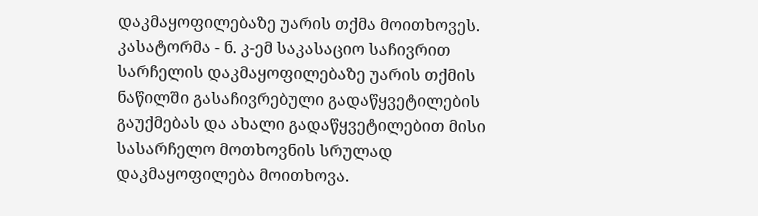დაკმაყოფილებაზე უარის თქმა მოითხოვეს.
კასატორმა - ნ. კ-ემ საკასაციო საჩივრით სარჩელის დაკმაყოფილებაზე უარის თქმის ნაწილში გასაჩივრებული გადაწყვეტილების გაუქმებას და ახალი გადაწყვეტილებით მისი სასარჩელო მოთხოვნის სრულად დაკმაყოფილება მოითხოვა.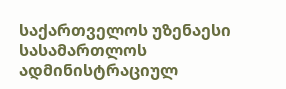საქართველოს უზენაესი სასამართლოს ადმინისტრაციულ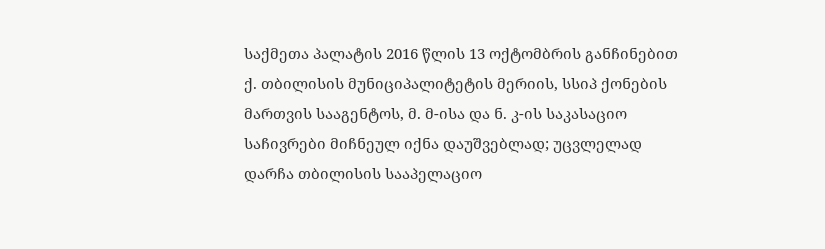საქმეთა პალატის 2016 წლის 13 ოქტომბრის განჩინებით ქ. თბილისის მუნიციპალიტეტის მერიის, სსიპ ქონების მართვის სააგენტოს, მ. მ-ისა და ნ. კ-ის საკასაციო საჩივრები მიჩნეულ იქნა დაუშვებლად; უცვლელად დარჩა თბილისის სააპელაციო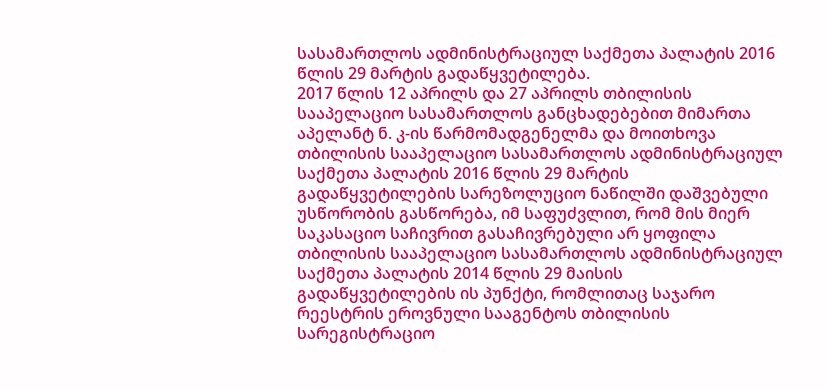სასამართლოს ადმინისტრაციულ საქმეთა პალატის 2016 წლის 29 მარტის გადაწყვეტილება.
2017 წლის 12 აპრილს და 27 აპრილს თბილისის სააპელაციო სასამართლოს განცხადებებით მიმართა აპელანტ ნ. კ-ის წარმომადგენელმა და მოითხოვა თბილისის სააპელაციო სასამართლოს ადმინისტრაციულ საქმეთა პალატის 2016 წლის 29 მარტის გადაწყვეტილების სარეზოლუციო ნაწილში დაშვებული უსწორობის გასწორება, იმ საფუძვლით, რომ მის მიერ საკასაციო საჩივრით გასაჩივრებული არ ყოფილა თბილისის სააპელაციო სასამართლოს ადმინისტრაციულ საქმეთა პალატის 2014 წლის 29 მაისის გადაწყვეტილების ის პუნქტი, რომლითაც საჯარო რეესტრის ეროვნული სააგენტოს თბილისის სარეგისტრაციო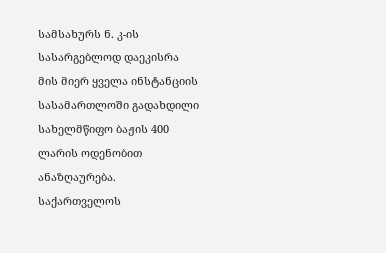სამსახურს ნ. კ-ის სასარგებლოდ დაეკისრა მის მიერ ყველა ინსტანციის სასამართლოში გადახდილი სახელმწიფო ბაჟის 400 ლარის ოდენობით ანაზღაურება. საქართველოს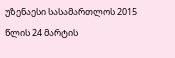უზენაესი სასამართლოს 2015 წლის 24 მარტის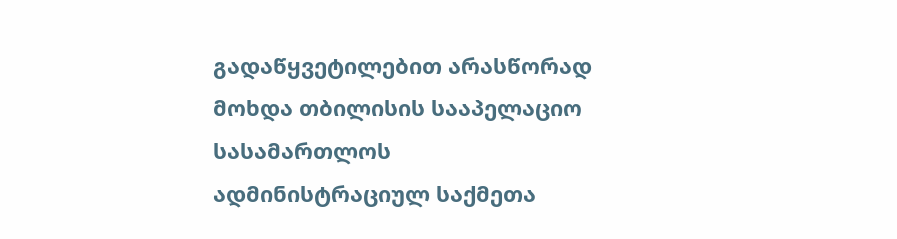გადაწყვეტილებით არასწორად მოხდა თბილისის სააპელაციო სასამართლოს ადმინისტრაციულ საქმეთა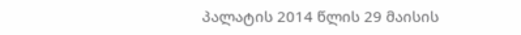პალატის 2014 წლის 29 მაისის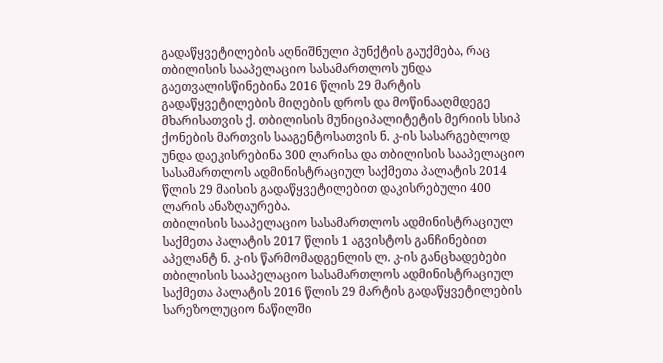გადაწყვეტილების აღნიშნული პუნქტის გაუქმება, რაც თბილისის სააპელაციო სასამართლოს უნდა გაეთვალისწინებინა 2016 წლის 29 მარტის გადაწყვეტილების მიღების დროს და მოწინააღმდეგე მხარისათვის ქ. თბილისის მუნიციპალიტეტის მერიის სსიპ ქონების მართვის სააგენტოსათვის ნ. კ-ის სასარგებლოდ უნდა დაეკისრებინა 300 ლარისა და თბილისის სააპელაციო სასამართლოს ადმინისტრაციულ საქმეთა პალატის 2014 წლის 29 მაისის გადაწყვეტილებით დაკისრებული 400 ლარის ანაზღაურება.
თბილისის სააპელაციო სასამართლოს ადმინისტრაციულ საქმეთა პალატის 2017 წლის 1 აგვისტოს განჩინებით აპელანტ ნ. კ-ის წარმომადგენლის ლ. კ-ის განცხადებები თბილისის სააპელაციო სასამართლოს ადმინისტრაციულ საქმეთა პალატის 2016 წლის 29 მარტის გადაწყვეტილების სარეზოლუციო ნაწილში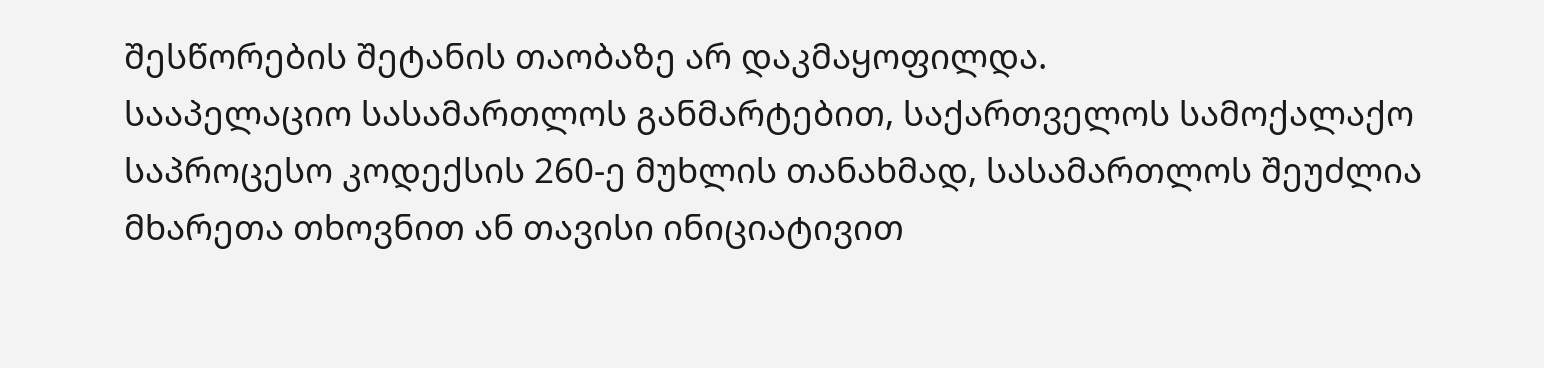შესწორების შეტანის თაობაზე არ დაკმაყოფილდა.
სააპელაციო სასამართლოს განმარტებით, საქართველოს სამოქალაქო საპროცესო კოდექსის 260-ე მუხლის თანახმად, სასამართლოს შეუძლია მხარეთა თხოვნით ან თავისი ინიციატივით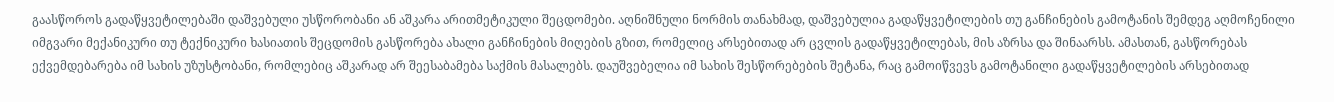გაასწოროს გადაწყვეტილებაში დაშვებული უსწორობანი ან აშკარა არითმეტიკული შეცდომები. აღნიშნული ნორმის თანახმად, დაშვებულია გადაწყვეტილების თუ განჩინების გამოტანის შემდეგ აღმოჩენილი იმგვარი მექანიკური თუ ტექნიკური ხასიათის შეცდომის გასწორება ახალი განჩინების მიღების გზით, რომელიც არსებითად არ ცვლის გადაწყვეტილებას, მის აზრსა და შინაარსს. ამასთან, გასწორებას ექვემდებარება იმ სახის უზუსტობანი, რომლებიც აშკარად არ შეესაბამება საქმის მასალებს. დაუშვებელია იმ სახის შესწორებების შეტანა, რაც გამოიწვევს გამოტანილი გადაწყვეტილების არსებითად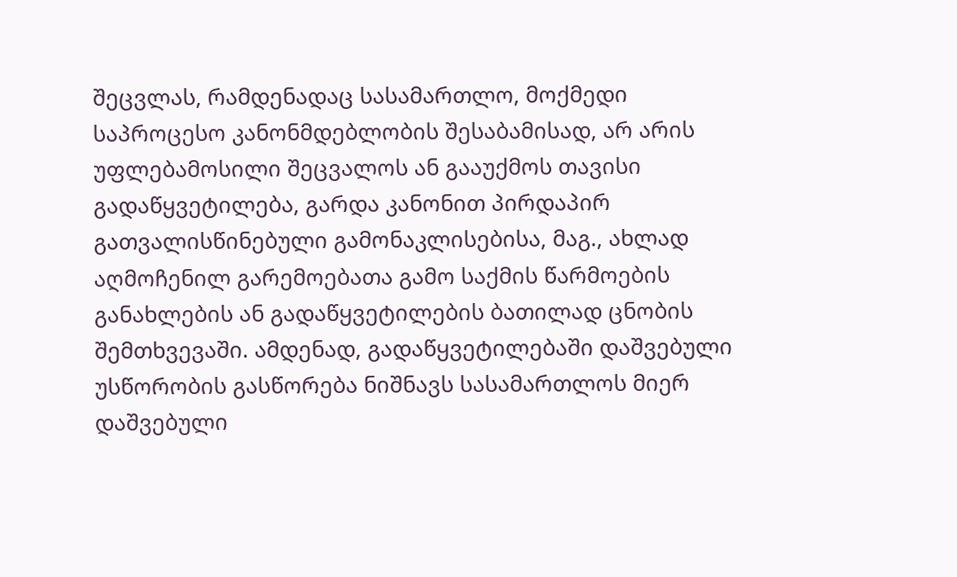შეცვლას, რამდენადაც სასამართლო, მოქმედი საპროცესო კანონმდებლობის შესაბამისად, არ არის უფლებამოსილი შეცვალოს ან გააუქმოს თავისი გადაწყვეტილება, გარდა კანონით პირდაპირ გათვალისწინებული გამონაკლისებისა, მაგ., ახლად აღმოჩენილ გარემოებათა გამო საქმის წარმოების განახლების ან გადაწყვეტილების ბათილად ცნობის შემთხვევაში. ამდენად, გადაწყვეტილებაში დაშვებული უსწორობის გასწორება ნიშნავს სასამართლოს მიერ დაშვებული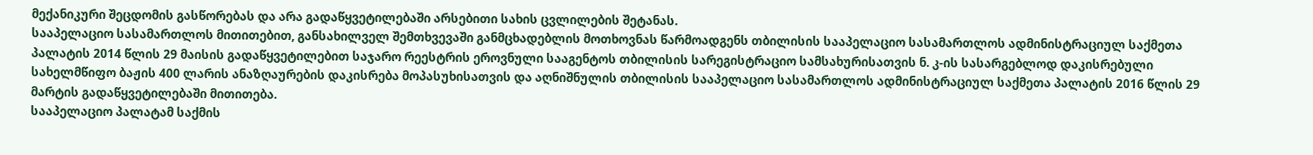მექანიკური შეცდომის გასწორებას და არა გადაწყვეტილებაში არსებითი სახის ცვლილების შეტანას.
სააპელაციო სასამართლოს მითითებით, განსახილველ შემთხვევაში განმცხადებლის მოთხოვნას წარმოადგენს თბილისის სააპელაციო სასამართლოს ადმინისტრაციულ საქმეთა პალატის 2014 წლის 29 მაისის გადაწყვეტილებით საჯარო რეესტრის ეროვნული სააგენტოს თბილისის სარეგისტრაციო სამსახურისათვის ნ. კ-ის სასარგებლოდ დაკისრებული სახელმწიფო ბაჟის 400 ლარის ანაზღაურების დაკისრება მოპასუხისათვის და აღნიშნულის თბილისის სააპელაციო სასამართლოს ადმინისტრაციულ საქმეთა პალატის 2016 წლის 29 მარტის გადაწყვეტილებაში მითითება.
სააპელაციო პალატამ საქმის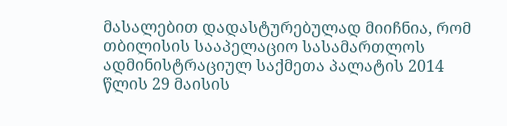მასალებით დადასტურებულად მიიჩნია, რომ თბილისის სააპელაციო სასამართლოს ადმინისტრაციულ საქმეთა პალატის 2014 წლის 29 მაისის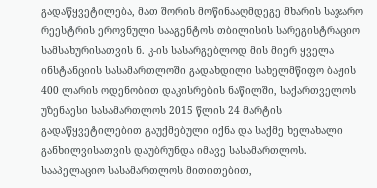გადაწყვეტილება, მათ შორის მოწინააღმდეგე მხარის საჯარო რეესტრის ეროვნული სააგენტოს თბილისის სარეგისტრაციო სამსახურისათვის ნ. კ-ის სასარგებლოდ მის მიერ ყველა ინსტანციის სასამართლოში გადახდილი სახელმწიფო ბაჟის 400 ლარის ოდენობით დაკისრების ნაწილში, საქართველოს უზენაესი სასამართლოს 2015 წლის 24 მარტის გადაწყვეტილებით გაუქმებული იქნა და საქმე ხელახალი განხილვისათვის დაუბრუნდა იმავე სასამართლოს.
სააპელაციო სასამართლოს მითითებით,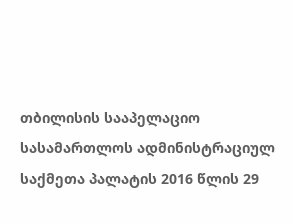თბილისის სააპელაციო სასამართლოს ადმინისტრაციულ საქმეთა პალატის 2016 წლის 29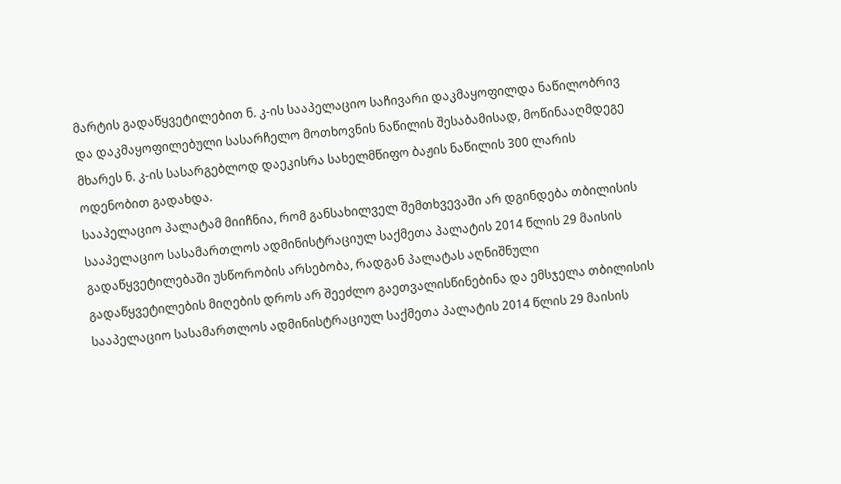მარტის გადაწყვეტილებით ნ. კ-ის სააპელაციო საჩივარი დაკმაყოფილდა ნაწილობრივ და დაკმაყოფილებული სასარჩელო მოთხოვნის ნაწილის შესაბამისად, მოწინააღმდეგე მხარეს ნ. კ-ის სასარგებლოდ დაეკისრა სახელმწიფო ბაჟის ნაწილის 300 ლარის ოდენობით გადახდა.
სააპელაციო პალატამ მიიჩნია, რომ განსახილველ შემთხვევაში არ დგინდება თბილისის სააპელაციო სასამართლოს ადმინისტრაციულ საქმეთა პალატის 2014 წლის 29 მაისის გადაწყვეტილებაში უსწორობის არსებობა, რადგან პალატას აღნიშნული გადაწყვეტილების მიღების დროს არ შეეძლო გაეთვალისწინებინა და ემსჯელა თბილისის სააპელაციო სასამართლოს ადმინისტრაციულ საქმეთა პალატის 2014 წლის 29 მაისის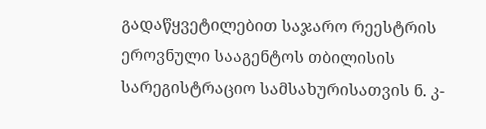გადაწყვეტილებით საჯარო რეესტრის ეროვნული სააგენტოს თბილისის სარეგისტრაციო სამსახურისათვის ნ. კ-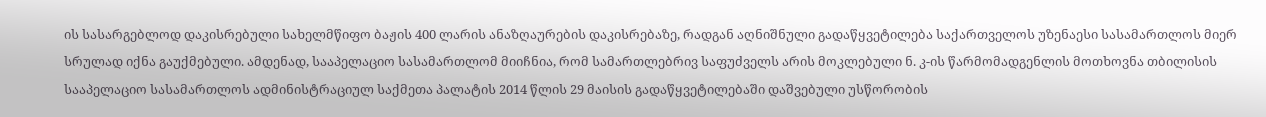ის სასარგებლოდ დაკისრებული სახელმწიფო ბაჟის 400 ლარის ანაზღაურების დაკისრებაზე, რადგან აღნიშნული გადაწყვეტილება საქართველოს უზენაესი სასამართლოს მიერ სრულად იქნა გაუქმებული. ამდენად, სააპელაციო სასამართლომ მიიჩნია, რომ სამართლებრივ საფუძველს არის მოკლებული ნ. კ-ის წარმომადგენლის მოთხოვნა თბილისის სააპელაციო სასამართლოს ადმინისტრაციულ საქმეთა პალატის 2014 წლის 29 მაისის გადაწყვეტილებაში დაშვებული უსწორობის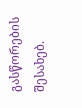გასწორების შესახებ.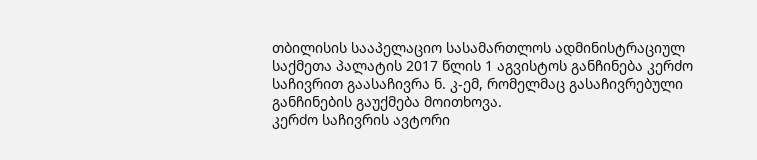თბილისის სააპელაციო სასამართლოს ადმინისტრაციულ საქმეთა პალატის 2017 წლის 1 აგვისტოს განჩინება კერძო საჩივრით გაასაჩივრა ნ. კ-ემ, რომელმაც გასაჩივრებული განჩინების გაუქმება მოითხოვა.
კერძო საჩივრის ავტორი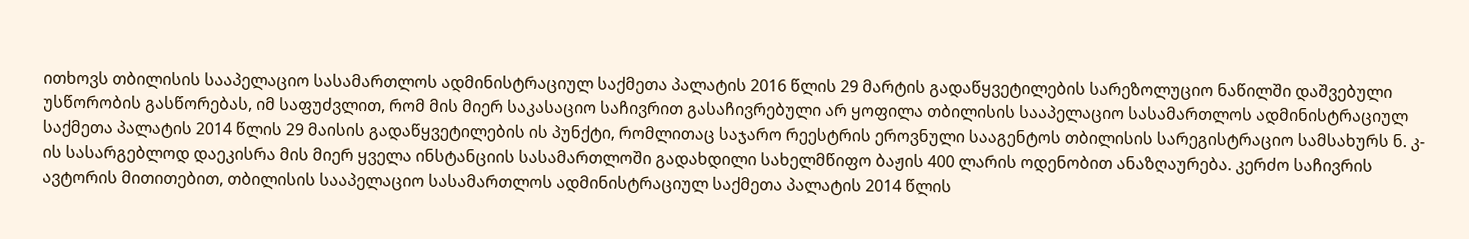ითხოვს თბილისის სააპელაციო სასამართლოს ადმინისტრაციულ საქმეთა პალატის 2016 წლის 29 მარტის გადაწყვეტილების სარეზოლუციო ნაწილში დაშვებული უსწორობის გასწორებას, იმ საფუძვლით, რომ მის მიერ საკასაციო საჩივრით გასაჩივრებული არ ყოფილა თბილისის სააპელაციო სასამართლოს ადმინისტრაციულ საქმეთა პალატის 2014 წლის 29 მაისის გადაწყვეტილების ის პუნქტი, რომლითაც საჯარო რეესტრის ეროვნული სააგენტოს თბილისის სარეგისტრაციო სამსახურს ნ. კ-ის სასარგებლოდ დაეკისრა მის მიერ ყველა ინსტანციის სასამართლოში გადახდილი სახელმწიფო ბაჟის 400 ლარის ოდენობით ანაზღაურება. კერძო საჩივრის ავტორის მითითებით, თბილისის სააპელაციო სასამართლოს ადმინისტრაციულ საქმეთა პალატის 2014 წლის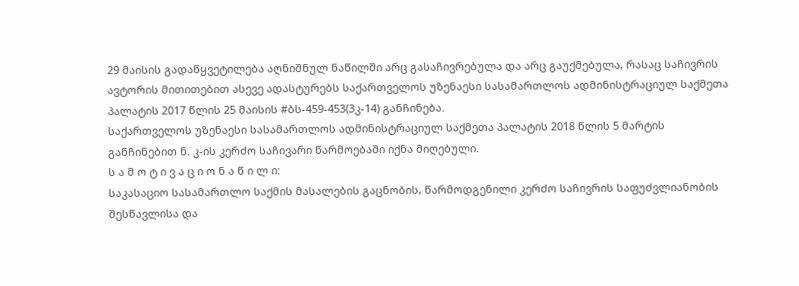29 მაისის გადაწყვეტილება აღნიშნულ ნაწილში არც გასაჩივრებულა და არც გაუქმებულა, რასაც საჩივრის ავტორის მითითებით ასევე ადასტურებს საქართველოს უზენაესი სასამართლოს ადმინისტრაციულ საქმეთა პალატის 2017 წლის 25 მაისის #ბს-459-453(3კ-14) განჩინება.
საქართველოს უზენაესი სასამართლოს ადმინისტრაციულ საქმეთა პალატის 2018 წლის 5 მარტის განჩინებით ნ. კ-ის კერძო საჩივარი წარმოებაში იქნა მიღებული.
ს ა მ ო ტ ი ვ ა ც ი ო ნ ა წ ი ლ ი:
საკასაციო სასამართლო საქმის მასალების გაცნობის, წარმოდგენილი კერძო საჩივრის საფუძვლიანობის შესწავლისა და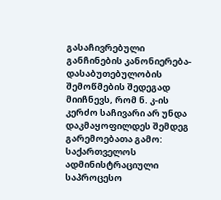გასაჩივრებული განჩინების კანონიერება-დასაბუთებულობის შემოწმების შედეგად მიიჩნევს, რომ ნ. კ-ის კერძო საჩივარი არ უნდა დაკმაყოფილდეს შემდეგ გარემოებათა გამო:
საქართველოს ადმინისტრაციული საპროცესო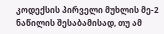კოდექსის პირველი მუხლის მე-2 ნაწილის შესაბამისად, თუ ამ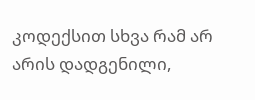კოდექსით სხვა რამ არ არის დადგენილი,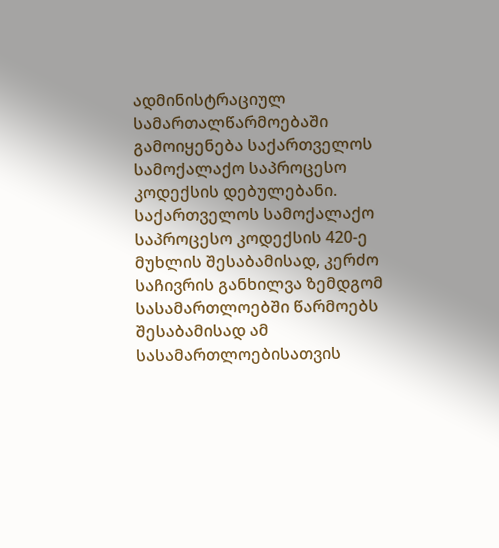ადმინისტრაციულ სამართალწარმოებაში გამოიყენება საქართველოს სამოქალაქო საპროცესო კოდექსის დებულებანი. საქართველოს სამოქალაქო საპროცესო კოდექსის 420-ე მუხლის შესაბამისად, კერძო საჩივრის განხილვა ზემდგომ სასამართლოებში წარმოებს შესაბამისად ამ სასამართლოებისათვის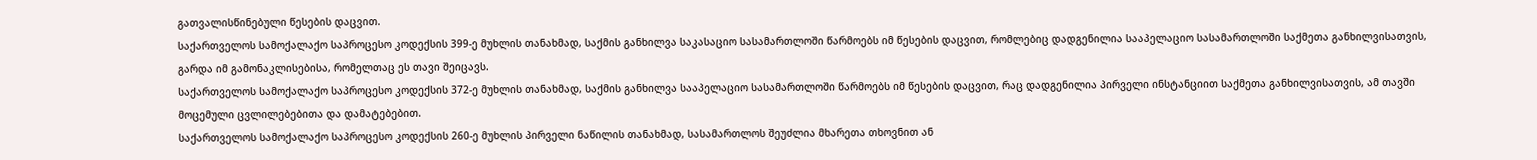გათვალისწინებული წესების დაცვით.
საქართველოს სამოქალაქო საპროცესო კოდექსის 399-ე მუხლის თანახმად, საქმის განხილვა საკასაციო სასამართლოში წარმოებს იმ წესების დაცვით, რომლებიც დადგენილია სააპელაციო სასამართლოში საქმეთა განხილვისათვის, გარდა იმ გამონაკლისებისა, რომელთაც ეს თავი შეიცავს.
საქართველოს სამოქალაქო საპროცესო კოდექსის 372-ე მუხლის თანახმად, საქმის განხილვა სააპელაციო სასამართლოში წარმოებს იმ წესების დაცვით, რაც დადგენილია პირველი ინსტანციით საქმეთა განხილვისათვის, ამ თავში მოცემული ცვლილებებითა და დამატებებით.
საქართველოს სამოქალაქო საპროცესო კოდექსის 260-ე მუხლის პირველი ნაწილის თანახმად, სასამართლოს შეუძლია მხარეთა თხოვნით ან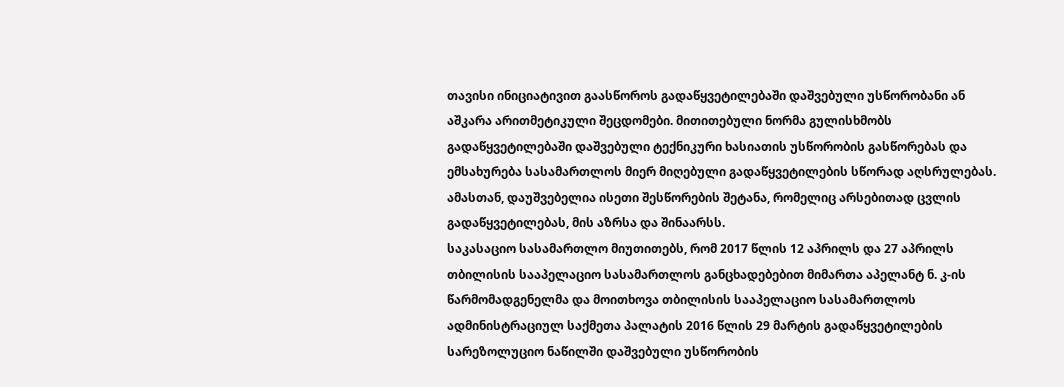თავისი ინიციატივით გაასწოროს გადაწყვეტილებაში დაშვებული უსწორობანი ან აშკარა არითმეტიკული შეცდომები. მითითებული ნორმა გულისხმობს გადაწყვეტილებაში დაშვებული ტექნიკური ხასიათის უსწორობის გასწორებას და ემსახურება სასამართლოს მიერ მიღებული გადაწყვეტილების სწორად აღსრულებას. ამასთან, დაუშვებელია ისეთი შესწორების შეტანა, რომელიც არსებითად ცვლის გადაწყვეტილებას, მის აზრსა და შინაარსს.
საკასაციო სასამართლო მიუთითებს, რომ 2017 წლის 12 აპრილს და 27 აპრილს თბილისის სააპელაციო სასამართლოს განცხადებებით მიმართა აპელანტ ნ. კ-ის წარმომადგენელმა და მოითხოვა თბილისის სააპელაციო სასამართლოს ადმინისტრაციულ საქმეთა პალატის 2016 წლის 29 მარტის გადაწყვეტილების სარეზოლუციო ნაწილში დაშვებული უსწორობის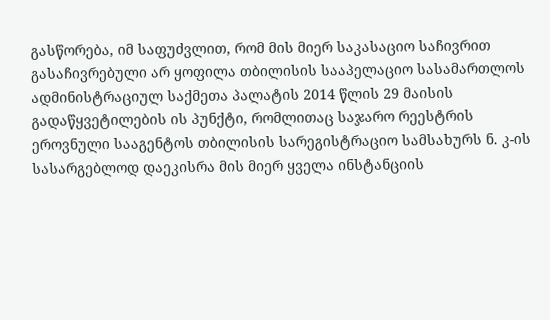გასწორება, იმ საფუძვლით, რომ მის მიერ საკასაციო საჩივრით გასაჩივრებული არ ყოფილა თბილისის სააპელაციო სასამართლოს ადმინისტრაციულ საქმეთა პალატის 2014 წლის 29 მაისის გადაწყვეტილების ის პუნქტი, რომლითაც საჯარო რეესტრის ეროვნული სააგენტოს თბილისის სარეგისტრაციო სამსახურს ნ. კ-ის სასარგებლოდ დაეკისრა მის მიერ ყველა ინსტანციის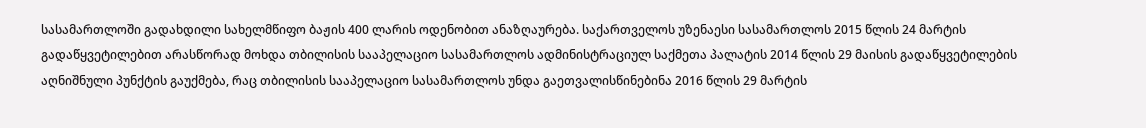სასამართლოში გადახდილი სახელმწიფო ბაჟის 400 ლარის ოდენობით ანაზღაურება. საქართველოს უზენაესი სასამართლოს 2015 წლის 24 მარტის გადაწყვეტილებით არასწორად მოხდა თბილისის სააპელაციო სასამართლოს ადმინისტრაციულ საქმეთა პალატის 2014 წლის 29 მაისის გადაწყვეტილების აღნიშნული პუნქტის გაუქმება, რაც თბილისის სააპელაციო სასამართლოს უნდა გაეთვალისწინებინა 2016 წლის 29 მარტის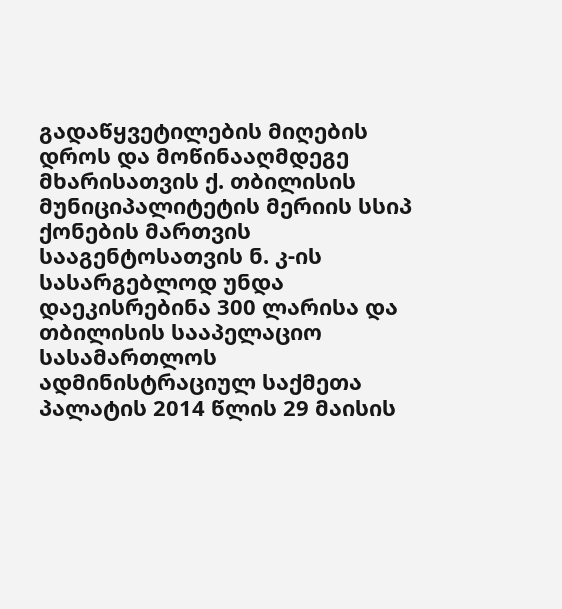გადაწყვეტილების მიღების დროს და მოწინააღმდეგე მხარისათვის ქ. თბილისის მუნიციპალიტეტის მერიის სსიპ ქონების მართვის სააგენტოსათვის ნ. კ-ის სასარგებლოდ უნდა დაეკისრებინა 300 ლარისა და თბილისის სააპელაციო სასამართლოს ადმინისტრაციულ საქმეთა პალატის 2014 წლის 29 მაისის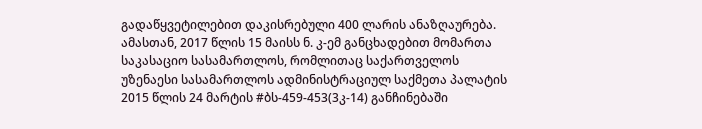გადაწყვეტილებით დაკისრებული 400 ლარის ანაზღაურება.
ამასთან, 2017 წლის 15 მაისს ნ. კ-ემ განცხადებით მომართა საკასაციო სასამართლოს, რომლითაც საქართველოს უზენაესი სასამართლოს ადმინისტრაციულ საქმეთა პალატის 2015 წლის 24 მარტის #ბს-459-453(3კ-14) განჩინებაში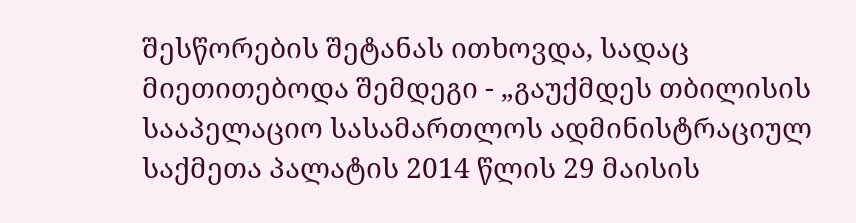შესწორების შეტანას ითხოვდა, სადაც მიეთითებოდა შემდეგი - „გაუქმდეს თბილისის სააპელაციო სასამართლოს ადმინისტრაციულ საქმეთა პალატის 2014 წლის 29 მაისის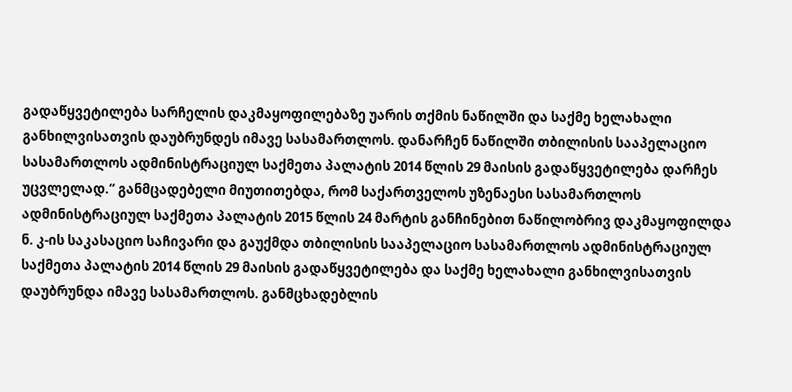გადაწყვეტილება სარჩელის დაკმაყოფილებაზე უარის თქმის ნაწილში და საქმე ხელახალი განხილვისათვის დაუბრუნდეს იმავე სასამართლოს. დანარჩენ ნაწილში თბილისის სააპელაციო სასამართლოს ადმინისტრაციულ საქმეთა პალატის 2014 წლის 29 მაისის გადაწყვეტილება დარჩეს უცვლელად.“ განმცადებელი მიუთითებდა, რომ საქართველოს უზენაესი სასამართლოს ადმინისტრაციულ საქმეთა პალატის 2015 წლის 24 მარტის განჩინებით ნაწილობრივ დაკმაყოფილდა ნ. კ-ის საკასაციო საჩივარი და გაუქმდა თბილისის სააპელაციო სასამართლოს ადმინისტრაციულ საქმეთა პალატის 2014 წლის 29 მაისის გადაწყვეტილება და საქმე ხელახალი განხილვისათვის დაუბრუნდა იმავე სასამართლოს. განმცხადებლის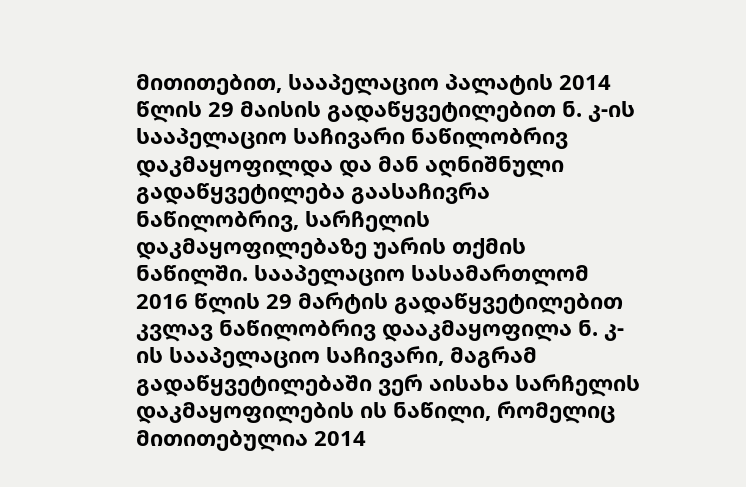მითითებით, სააპელაციო პალატის 2014 წლის 29 მაისის გადაწყვეტილებით ნ. კ-ის სააპელაციო საჩივარი ნაწილობრივ დაკმაყოფილდა და მან აღნიშნული გადაწყვეტილება გაასაჩივრა ნაწილობრივ, სარჩელის დაკმაყოფილებაზე უარის თქმის ნაწილში. სააპელაციო სასამართლომ 2016 წლის 29 მარტის გადაწყვეტილებით კვლავ ნაწილობრივ დააკმაყოფილა ნ. კ-ის სააპელაციო საჩივარი, მაგრამ გადაწყვეტილებაში ვერ აისახა სარჩელის დაკმაყოფილების ის ნაწილი, რომელიც მითითებულია 2014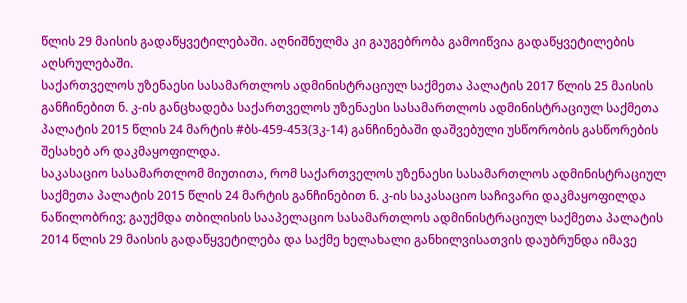წლის 29 მაისის გადაწყვეტილებაში. აღნიშნულმა კი გაუგებრობა გამოიწვია გადაწყვეტილების აღსრულებაში.
საქართველოს უზენაესი სასამართლოს ადმინისტრაციულ საქმეთა პალატის 2017 წლის 25 მაისის განჩინებით ნ. კ-ის განცხადება საქართველოს უზენაესი სასამართლოს ადმინისტრაციულ საქმეთა პალატის 2015 წლის 24 მარტის #ბს-459-453(3კ-14) განჩინებაში დაშვებული უსწორობის გასწორების შესახებ არ დაკმაყოფილდა.
საკასაციო სასამართლომ მიუთითა, რომ საქართველოს უზენაესი სასამართლოს ადმინისტრაციულ საქმეთა პალატის 2015 წლის 24 მარტის განჩინებით ნ. კ-ის საკასაციო საჩივარი დაკმაყოფილდა ნაწილობრივ; გაუქმდა თბილისის სააპელაციო სასამართლოს ადმინისტრაციულ საქმეთა პალატის 2014 წლის 29 მაისის გადაწყვეტილება და საქმე ხელახალი განხილვისათვის დაუბრუნდა იმავე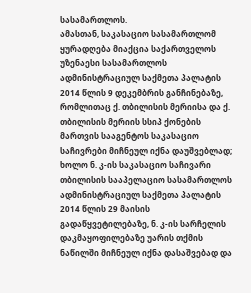სასამართლოს.
ამასთან, საკასაციო სასამართლომ ყურადღება მიაქცია საქართველოს უზენაესი სასამართლოს ადმინისტრაციულ საქმეთა პალატის 2014 წლის 9 დეკემბრის განჩინებაზე, რომლითაც ქ. თბილისის მერიისა და ქ. თბილისის მერიის სსიპ ქონების მართვის სააგენტოს საკასაციო საჩივრები მიჩნეულ იქნა დაუშვებლად; ხოლო ნ. კ-ის საკასაციო საჩივარი თბილისის სააპელაციო სასამართლოს ადმინისტრაციულ საქმეთა პალატის 2014 წლის 29 მაისის გადაწყვეტილებაზე, ნ. კ-ის სარჩელის დაკმაყოფილებაზე უარის თქმის ნაწილში მიჩნეულ იქნა დასაშვებად და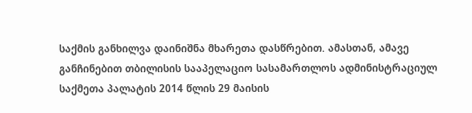საქმის განხილვა დაინიშნა მხარეთა დასწრებით. ამასთან, ამავე განჩინებით თბილისის სააპელაციო სასამართლოს ადმინისტრაციულ საქმეთა პალატის 2014 წლის 29 მაისის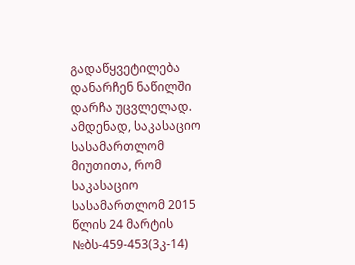გადაწყვეტილება დანარჩენ ნაწილში დარჩა უცვლელად.
ამდენად, საკასაციო სასამართლომ მიუთითა, რომ საკასაციო სასამართლომ 2015 წლის 24 მარტის №ბს-459-453(3კ-14)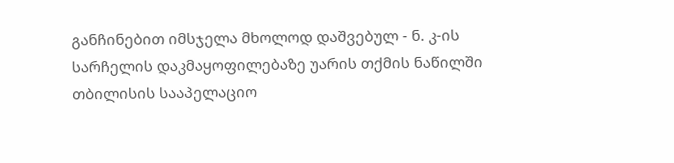განჩინებით იმსჯელა მხოლოდ დაშვებულ - ნ. კ-ის სარჩელის დაკმაყოფილებაზე უარის თქმის ნაწილში თბილისის სააპელაციო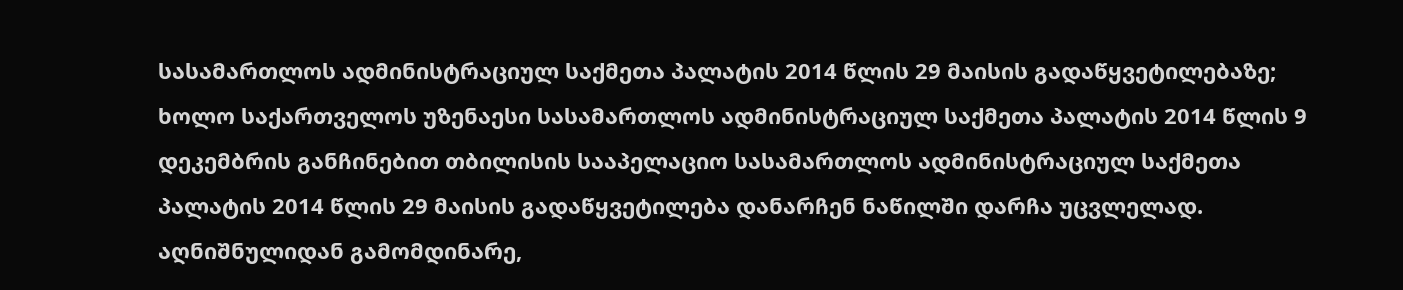სასამართლოს ადმინისტრაციულ საქმეთა პალატის 2014 წლის 29 მაისის გადაწყვეტილებაზე; ხოლო საქართველოს უზენაესი სასამართლოს ადმინისტრაციულ საქმეთა პალატის 2014 წლის 9 დეკემბრის განჩინებით თბილისის სააპელაციო სასამართლოს ადმინისტრაციულ საქმეთა პალატის 2014 წლის 29 მაისის გადაწყვეტილება დანარჩენ ნაწილში დარჩა უცვლელად.
აღნიშნულიდან გამომდინარე,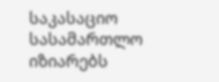საკასაციო სასამართლო იზიარებს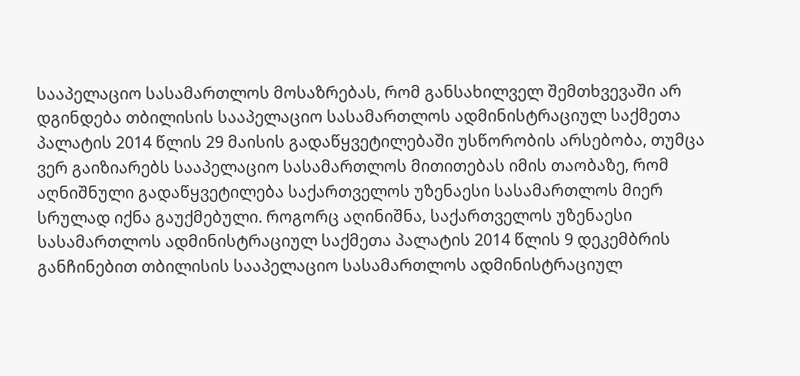სააპელაციო სასამართლოს მოსაზრებას, რომ განსახილველ შემთხვევაში არ დგინდება თბილისის სააპელაციო სასამართლოს ადმინისტრაციულ საქმეთა პალატის 2014 წლის 29 მაისის გადაწყვეტილებაში უსწორობის არსებობა, თუმცა ვერ გაიზიარებს სააპელაციო სასამართლოს მითითებას იმის თაობაზე, რომ აღნიშნული გადაწყვეტილება საქართველოს უზენაესი სასამართლოს მიერ სრულად იქნა გაუქმებული. როგორც აღინიშნა, საქართველოს უზენაესი სასამართლოს ადმინისტრაციულ საქმეთა პალატის 2014 წლის 9 დეკემბრის განჩინებით თბილისის სააპელაციო სასამართლოს ადმინისტრაციულ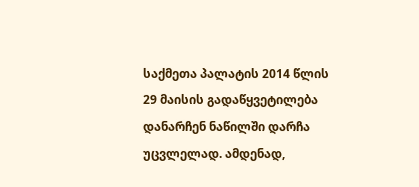საქმეთა პალატის 2014 წლის 29 მაისის გადაწყვეტილება დანარჩენ ნაწილში დარჩა უცვლელად. ამდენად,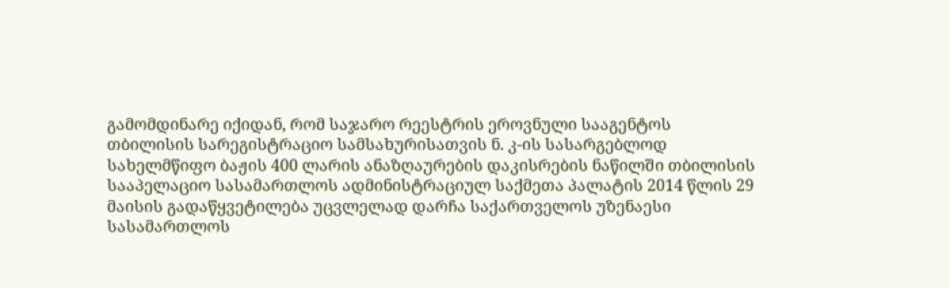გამომდინარე იქიდან, რომ საჯარო რეესტრის ეროვნული სააგენტოს თბილისის სარეგისტრაციო სამსახურისათვის ნ. კ-ის სასარგებლოდ სახელმწიფო ბაჟის 400 ლარის ანაზღაურების დაკისრების ნაწილში თბილისის სააპელაციო სასამართლოს ადმინისტრაციულ საქმეთა პალატის 2014 წლის 29 მაისის გადაწყვეტილება უცვლელად დარჩა საქართველოს უზენაესი სასამართლოს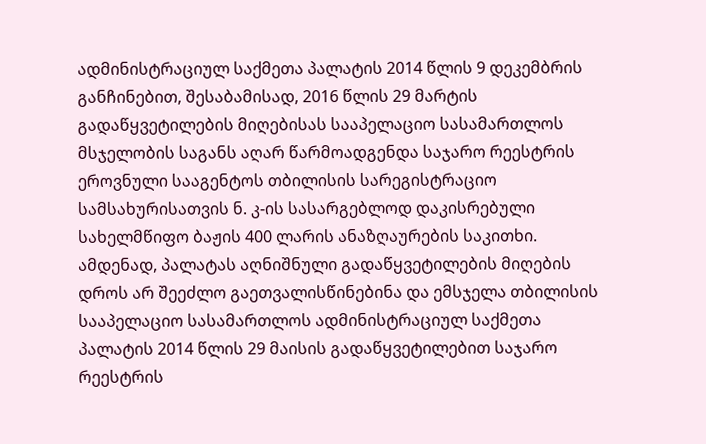ადმინისტრაციულ საქმეთა პალატის 2014 წლის 9 დეკემბრის განჩინებით, შესაბამისად, 2016 წლის 29 მარტის გადაწყვეტილების მიღებისას სააპელაციო სასამართლოს მსჯელობის საგანს აღარ წარმოადგენდა საჯარო რეესტრის ეროვნული სააგენტოს თბილისის სარეგისტრაციო სამსახურისათვის ნ. კ-ის სასარგებლოდ დაკისრებული სახელმწიფო ბაჟის 400 ლარის ანაზღაურების საკითხი. ამდენად, პალატას აღნიშნული გადაწყვეტილების მიღების დროს არ შეეძლო გაეთვალისწინებინა და ემსჯელა თბილისის სააპელაციო სასამართლოს ადმინისტრაციულ საქმეთა პალატის 2014 წლის 29 მაისის გადაწყვეტილებით საჯარო რეესტრის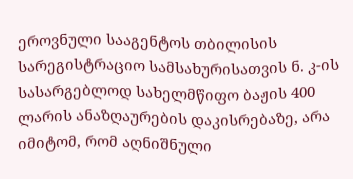ეროვნული სააგენტოს თბილისის სარეგისტრაციო სამსახურისათვის ნ. კ-ის სასარგებლოდ სახელმწიფო ბაჟის 400 ლარის ანაზღაურების დაკისრებაზე, არა იმიტომ, რომ აღნიშნული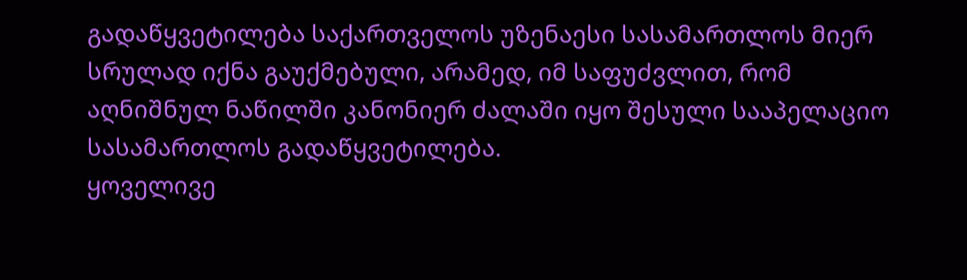გადაწყვეტილება საქართველოს უზენაესი სასამართლოს მიერ სრულად იქნა გაუქმებული, არამედ, იმ საფუძვლით, რომ აღნიშნულ ნაწილში კანონიერ ძალაში იყო შესული სააპელაციო სასამართლოს გადაწყვეტილება.
ყოველივე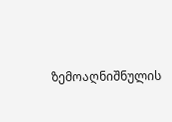ზემოაღნიშნულის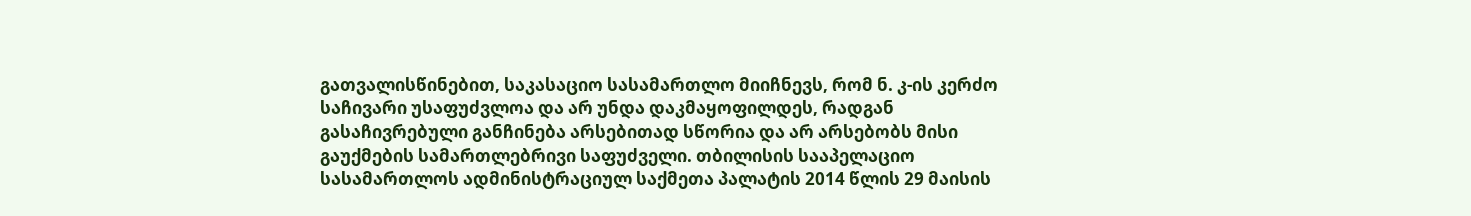გათვალისწინებით, საკასაციო სასამართლო მიიჩნევს, რომ ნ. კ-ის კერძო საჩივარი უსაფუძვლოა და არ უნდა დაკმაყოფილდეს, რადგან გასაჩივრებული განჩინება არსებითად სწორია და არ არსებობს მისი გაუქმების სამართლებრივი საფუძველი. თბილისის სააპელაციო სასამართლოს ადმინისტრაციულ საქმეთა პალატის 2014 წლის 29 მაისის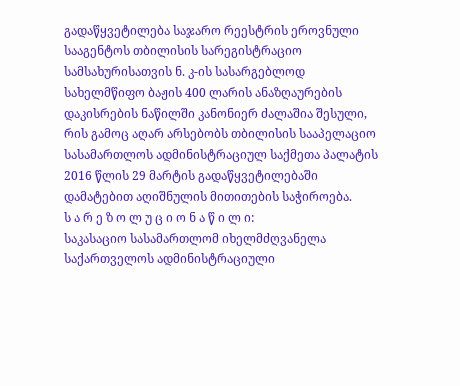გადაწყვეტილება საჯარო რეესტრის ეროვნული სააგენტოს თბილისის სარეგისტრაციო სამსახურისათვის ნ. კ-ის სასარგებლოდ სახელმწიფო ბაჟის 400 ლარის ანაზღაურების დაკისრების ნაწილში კანონიერ ძალაშია შესული, რის გამოც აღარ არსებობს თბილისის სააპელაციო სასამართლოს ადმინისტრაციულ საქმეთა პალატის 2016 წლის 29 მარტის გადაწყვეტილებაში დამატებით აღიშნულის მითითების საჭიროება.
ს ა რ ე ზ ო ლ უ ც ი ო ნ ა წ ი ლ ი:
საკასაციო სასამართლომ იხელმძღვანელა საქართველოს ადმინისტრაციული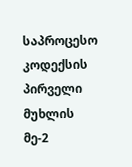საპროცესო კოდექსის პირველი მუხლის მე-2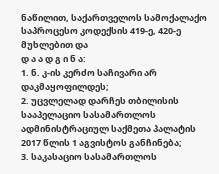ნაწილით, საქართველოს სამოქალაქო საპროცესო კოდექსის 419-ე, 420-ე მუხლებით და
დ ა ა დ გ ი ნ ა:
1. ნ. კ-ის კერძო საჩივარი არ დაკმაყოფილდეს;
2. უცვლელად დარჩეს თბილისის სააპელაციო სასამართლოს ადმინისტრაციულ საქმეთა პალატის 2017 წლის 1 აგვისტოს განჩინება;
3. საკასაციო სასამართლოს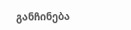განჩინება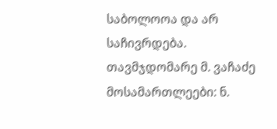საბოლოოა და არ საჩივრდება.
თავმჯდომარე მ. ვაჩაძე
მოსამართლეები: ნ.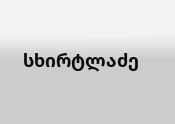სხირტლაძე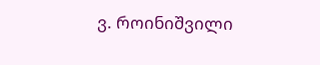ვ. როინიშვილი